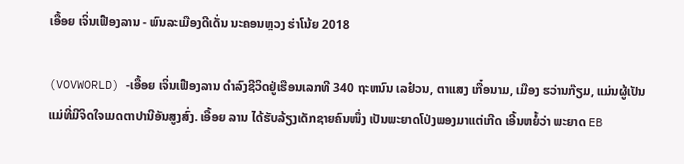ເອື້ອຍ ເຈິ່ນເຟືອງລານ - ພົນລະເມືອງດີເດັ່ນ ນະຄອນຫຼວງ ຮ່າໂນ້ຍ 2018

(VOVWORLD) -ເອື້ອຍ ເຈິ່ນເຟືອງລານ ດຳລົງຊີວິດຢູ່ເຮືອນເລກທີ 340 ຖະຫນົນ ເລຢ໋ວນ, ຕາແສງ ເກື໋ອນາມ, ເມືອງ ຮວ່ານກ໊ຽມ, ແມ່ນຜູ້ເປັນແມ່ທີ່ມີຈິດໃຈເມດຕາປານີອັນສູງສົ່ງ. ເອື້ອຍ ລານ ໄດ້ຮັບລ້ຽງເດັກຊາຍຄົນໜຶ່ງ ເປັນພະຍາດໂປ່ງພອງມາແຕ່ເກີດ ເອີ້ນຫຍໍ້ວ່າ ພະຍາດ EB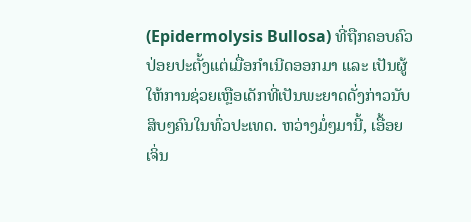(Epidermolysis Bullosa) ທີ່ຖືກຄອບຄົວປ່ອຍປະຕັ້ງແຕ່ເມື່ອກຳເນີດອອກມາ ແລະ ເປັນຜູ້ໃຫ້ການຊ່ວຍເຫຼືອເດັກທີ່ເປັນພະຍາດດັ່ງກ່າວນັບສິບໆຄົນໃນທົ່ວປະເທດ. ຫວ່າງມໍ່ໆມານີ້, ເອື້ອຍ ເຈິ່ນ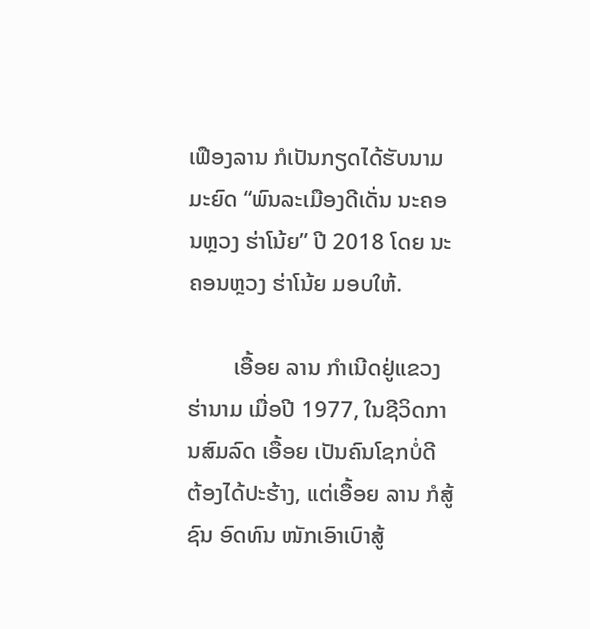ເຟືອງລານ ກໍເປັນກຽດໄດ້ຮັບນາມມະຍົດ “ພົນລະເມືອງດີເດັ່ນ ນະຄອນຫຼວງ ຮ່າໂນ້ຍ” ປີ 2018 ໂດຍ ນະຄອນຫຼວງ ຮ່າໂນ້ຍ ມອບໃຫ້.

        ເອື້ອຍ ລານ ກຳເນີດຢູ່ແຂວງ ຮ່ານາມ ເມື່ອປີ 1977, ໃນຊີວິດການສົມລົດ ເອື້ອຍ ເປັນຄົນໂຊກບໍ່ດີ ຕ້ອງໄດ້ປະຮ້າງ, ແຕ່ເອື້ອຍ ລານ ກໍສູ້ຊົນ ອົດທົນ ໜັກເອົາເບົາສູ້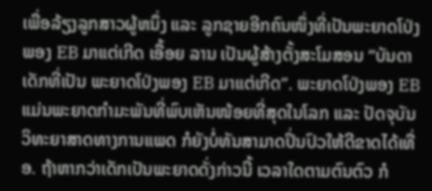ເພື່ອລ້ຽງລູກສາວຜູ້ຫນຶ່ງ ແລະ ລູກຊາຍອີກຄົນໜຶ່ງທີ່ເປັນພະຍາດໂປ່ງພອງ EB ມາແຕ່ເກີດ ເອື້ອຍ ລານ ເປັນຜູ້ສ້າງຕັ້ງສະໂມສອນ “ບັນດາເດັກທີ່ເປັນ ພະຍາດໂປ່ງພອງ EB ມາແຕ່ເກີດ”. ພະຍາດໂປ່ງພອງ EB ແມ່ນພະຍາດກຳມະພັນທີ່ພົບເຫັນໜ້ອຍທີ່ສຸດໃນໂລກ ແລະ ປັດຈຸບັນ ວິທະຍາສາດທາງການແພດ ກໍຍັງບໍ່ທັນສາມາດປິ່ນປົວໃຫ້ດີຂາດໄດ້ເທື່ອ. ຖ້າຫາກວ່າເດັກເປັນພະຍາດດັ່ງກ່າວນີ້ ເວລາໃດຕາມຕົນຕົວ ກໍ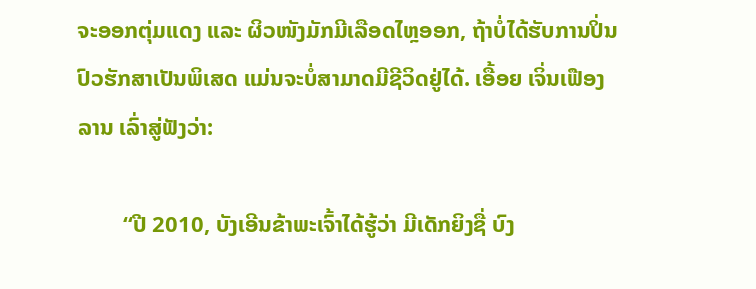ຈະອອກຕຸ່ມແດງ ແລະ ຜິວໜັງມັກມີເລືອດໄຫຼອອກ, ຖ້າບໍ່ໄດ້ຮັບການປິ່ນປົວຮັກສາເປັນພິເສດ ແມ່ນຈະບໍ່ສາມາດມີຊີວິດຢູ່ໄດ້. ເອື້ອຍ ເຈິ່ນເຟືອງລານ ເລົ່າສູ່ຟັງວ່າ:

        “ປີ 2010, ບັງເອີນຂ້າພະເຈົ້າໄດ້ຮູ້ວ່າ ມີເດັກຍິງຊື່ ບົງ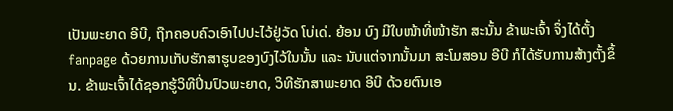ເປັນພະຍາດ ອີບີ, ຖືກຄອບຄົວເອົາໄປປະໄວ້ຢູ່ວັດ ໂບ່ເດ່. ຍ້ອນ ບົງ ມີໃບໜ້າທີ່ໜ້າຮັກ ສະນັ້ນ ຂ້າພະເຈົ້າ ຈຶ່ງໄດ້ຕັ້ງ fanpage ດ້ວຍການເກັບຮັກສາຮູບຂອງບົງໄວ້ໃນນັ້ນ ແລະ ນັບແຕ່ຈາກນັ້ນມາ ສະໂມສອນ ອີບີ ກໍໄດ້ຮັບການສ້າງຕັ້ງຂຶ້ນ. ຂ້າພະເຈົ້າໄດ້ຊອກຮູ້ວິທີປິ່ນປົວພະຍາດ, ວິທີຮັກສາພະຍາດ ອີບີ ດ້ວຍຕົນເອ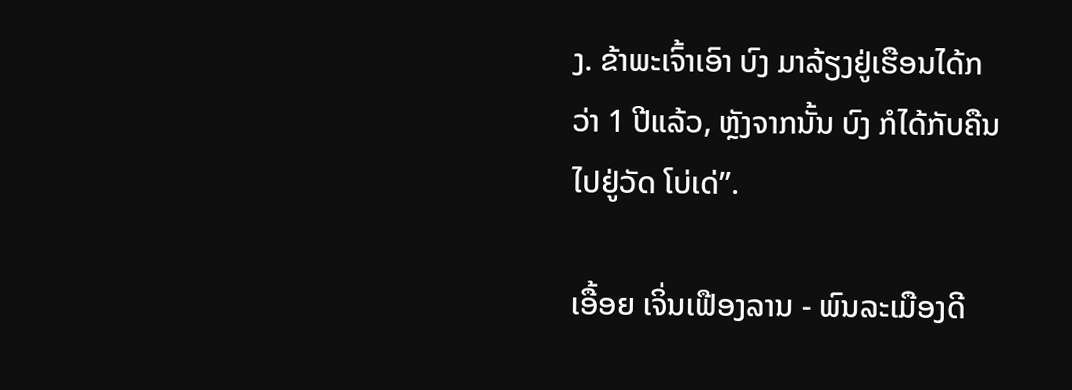ງ. ຂ້າພະເຈົ້າເອົາ ບົງ ມາລ້ຽງຢູ່ເຮືອນໄດ້ກວ່າ 1 ປີແລ້ວ, ຫຼັງຈາກນັ້ນ ບົງ ກໍໄດ້ກັບຄືນໄປຢູ່ວັດ ໂບ່ເດ່”.

ເອື້ອຍ ເຈິ່ນເຟືອງລານ - ພົນລະເມືອງດີ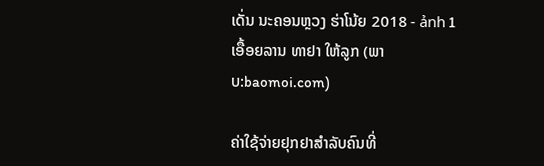ເດັ່ນ ນະຄອນຫຼວງ ຮ່າໂນ້ຍ 2018 - ảnh 1 ເອື້ອຍລານ ທາຢາ ໃຫ້ລູກ (ພາບ:baomoi.com)

ຄ່າໃຊ້ຈ່າຍຢຸກຢາສຳລັບຄົນທີ່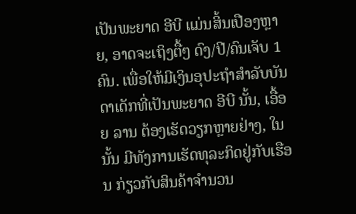ເປັນພະຍາດ ອີບີ ແມ່ນສິ້ນເປືອງຫຼາຍ, ອາດຈະເຖິງຕື້ໆ ດົງ/ປີ/ຄົນເຈັບ 1 ຄົນ. ເພື່ອໃຫ້ມີເງິນອຸປະຖຳສຳລັບບັນດາເດັກທີ່ເປັນພະຍາດ ອີບີ ນັ້ນ, ເອື້ອຍ ລານ ຕ້ອງເຮັດວຽກຫຼາຍຢ່າງ, ໃນນັ້ນ ມີທັງການເຮັດທຸລະກິດຢູ່ກັບເຮືອນ ກ່ຽວກັບສິນຄ້າຈຳນວນ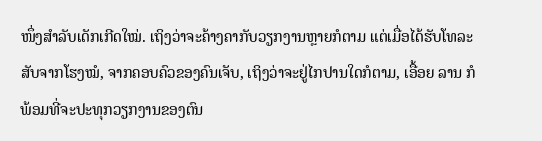ໜຶ່ງສຳລັບເດັກເກີດໃໝ່. ເຖິງວ່າຈະຄ້າງຄາກັບວຽກງານຫຼາຍກໍຕາມ ແຕ່ເມື່ອໄດ້ຮັບໂທລະສັບຈາກໂຮງໝໍ, ຈາກຄອບຄົວຂອງຄົນເຈັບ, ເຖິງວ່າຈະຢູ່ໄກປານໃດກໍຕາມ, ເອື້ອຍ ລານ ກໍພ້ອມທີ່ຈະປະທຸກວຽກງານຂອງຕົນ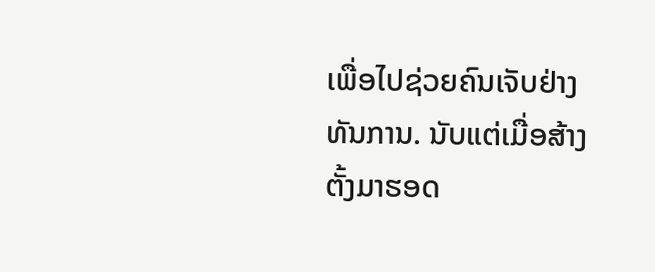ເພື່ອໄປຊ່ວຍຄົນເຈັບຢ່າງທັນການ. ນັບແຕ່ເມື່ອສ້າງຕັ້ງມາຮອດ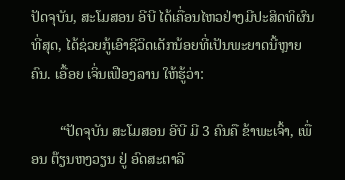ປັດຈຸບັນ, ສະໂມສອນ ອີບີ ໄດ້ເຄື່ອນໄຫວຢ່າງມີປະສິດທິຜົນທີ່ສຸດ, ໄດ້ຊ່ວຍກູ້ເອົາຊີວິດເດັກນ້ອຍທີ່ເປັນພະຍາດນີ້ຫຼາຍຄົນ. ເອື້ອຍ ເຈິ່ນເຟືອງລານ ໃຫ້ຮູ້ວ່າ:

        “ປັດຈຸບັນ ສະໂມສອນ ອີບີ ມີ 3 ຄົນຄື ຂ້າພະເຈົ້າ, ເພື່ອນ ຕ໊ຽນຫງວຽນ ຢູ່ ອົດສະຕາລີ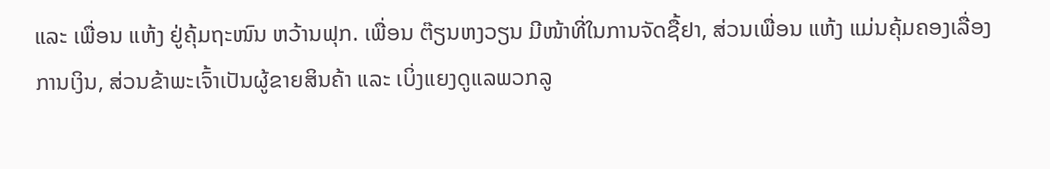ແລະ ເພື່ອນ ແຫ້ງ ຢູ່ຄຸ້ມຖະໜົນ ຫວ້ານຟຸກ. ເພື່ອນ ຕ໊ຽນຫງວຽນ ມີໜ້າທີ່ໃນການຈັດຊື້ຢາ, ສ່ວນເພື່ອນ ແຫ້ງ ແມ່ນຄຸ້ມຄອງເລື່ອງການເງິນ, ສ່ວນຂ້າພະເຈົ້າເປັນຜູ້ຂາຍສິນຄ້າ ແລະ ເບິ່ງແຍງດູແລພວກລູ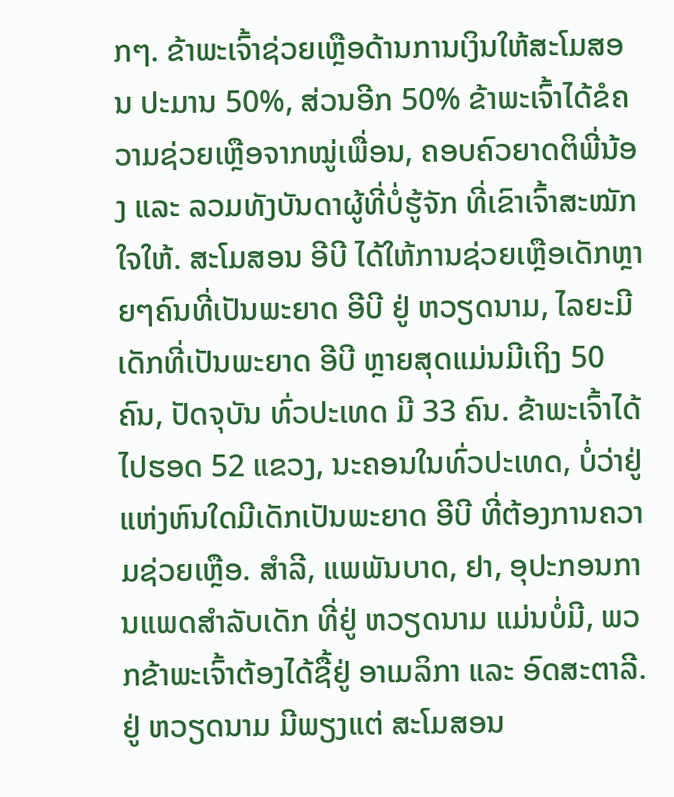ກໆ. ຂ້າພະເຈົ້າຊ່ວຍເຫຼືອດ້ານການເງິນໃຫ້ສະໂມສອນ ປະມານ 50%, ສ່ວນອີກ 50% ຂ້າພະເຈົ້າໄດ້ຂໍຄວາມຊ່ວຍເຫຼືອຈາກໝູ່ເພື່ອນ, ຄອບຄົວຍາດຕິພີ່ນ້ອງ ແລະ ລວມທັງບັນດາຜູ້ທີ່ບໍ່ຮູ້ຈັກ ທີ່ເຂົາເຈົ້າສະໝັກໃຈໃຫ້. ສະໂມສອນ ອີບີ ໄດ້ໃຫ້ການຊ່ວຍເຫຼືອເດັກຫຼາຍໆຄົນທີ່ເປັນພະຍາດ ອີບີ ຢູ່ ຫວຽດນາມ, ໄລຍະມີເດັກທີ່ເປັນພະຍາດ ອີບີ ຫຼາຍສຸດແມ່ນມີເຖິງ 50 ຄົນ, ປັດຈຸບັນ ທົ່ວປະເທດ ມີ 33 ຄົນ. ຂ້າພະເຈົ້າໄດ້ໄປຮອດ 52 ແຂວງ, ນະຄອນໃນທົ່ວປະເທດ, ບໍ່ວ່າຢູ່ແຫ່ງຫົນໃດມີເດັກເປັນພະຍາດ ອີບີ ທີ່ຕ້ອງການຄວາມຊ່ວຍເຫຼືອ. ສຳລີ, ແພພັນບາດ, ຢາ, ອຸປະກອນການແພດສຳລັບເດັກ ທີ່ຢູ່ ຫວຽດນາມ ແມ່ນບໍ່ມີ, ພວກຂ້າພະເຈົ້າຕ້ອງໄດ້ຊື້ຢູ່ ອາເມລິກາ ແລະ ອົດສະຕາລີ. ຢູ່ ຫວຽດນາມ ມີພຽງແຕ່ ສະໂມສອນ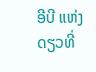ອີບີ ແຫ່ງດຽວທີ່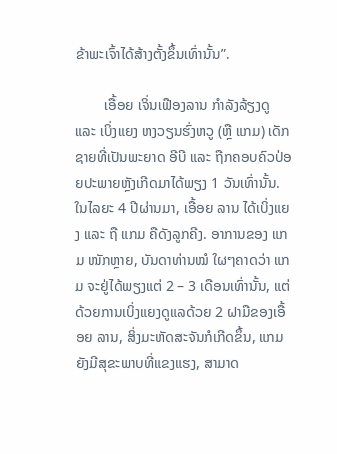ຂ້າພະເຈົ້າໄດ້ສ້າງຕັ້ງຂຶ້ນເທົ່ານັ້ນ”.

        ເອື້ອຍ ເຈິ່ນເຟືອງລານ ກຳລັງລ້ຽງດູ ແລະ ເບິ່ງແຍງ ຫງວຽນຮົ່ງຫວູ (ຫຼື ແກມ) ເດັກຊາຍທີ່ເປັນພະຍາດ ອີບີ ແລະ ຖືກຄອບຄົວປ່ອຍປະພາຍຫຼັງເກີດມາໄດ້ພຽງ 1 ວັນເທົ່ານັ້ນ. ໃນໄລຍະ 4 ປີຜ່ານມາ, ເອື້ອຍ ລານ ໄດ້ເບິ່ງແຍງ ແລະ ຖື ແກມ ຄືດັງລູກຄີງ. ອາການຂອງ ແກມ ໜັກຫຼາຍ, ບັນດາທ່ານໝໍ ໃຜໆຄາດວ່າ ແກມ ຈະຢູ່ໄດ້ພຽງແຕ່ 2 – 3 ເດືອນເທົ່ານັ້ນ, ແຕ່ດ້ວຍການເບິ່ງແຍງດູແລດ້ວຍ 2 ຝາມືຂອງເອື້ອຍ ລານ, ສິ່ງມະຫັດສະຈັນກໍເກີດຂຶ້ນ, ແກມ ຍັງມີສຸຂະພາບທີ່ແຂງແຮງ, ສາມາດ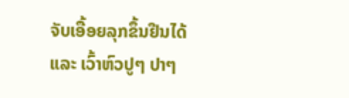ຈັບເອື້ອຍລຸກຂຶ້ນຢືນໄດ້ ແລະ ເວົ້າຫົວປູໆ ປາໆ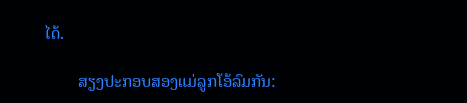ໄດ້.

        ສຽງປະກອບສອງແມ່ລູກໂອ້ລົມກັນ: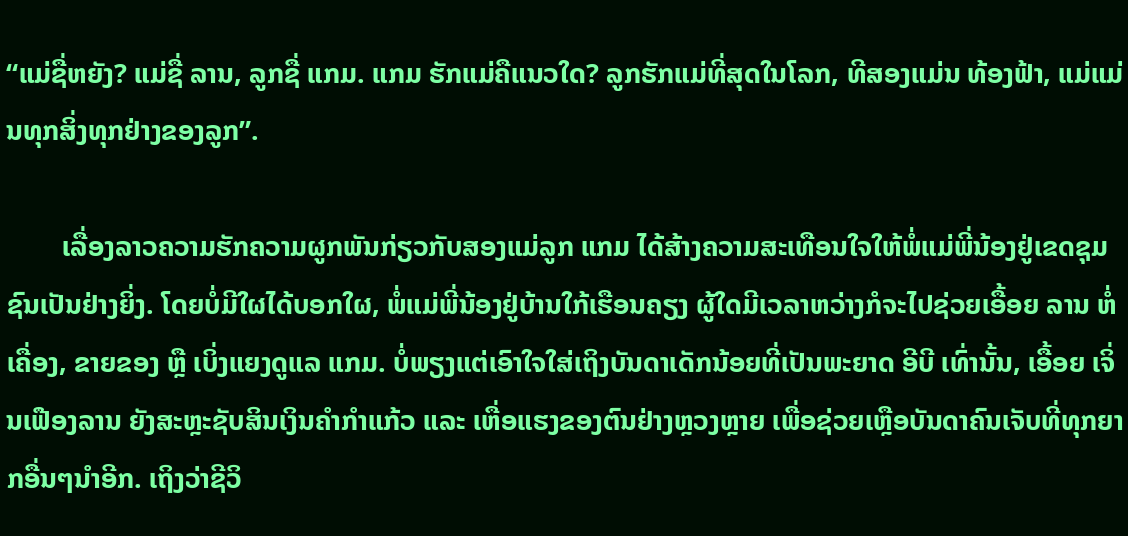“ແມ່ຊື່ຫຍັງ? ແມ່ຊື່ ລານ, ລູກຊື່ ແກມ. ແກມ ຮັກແມ່ຄືແນວໃດ? ລູກຮັກແມ່ທີ່ສຸດໃນໂລກ, ທີສອງແມ່ນ ທ້ອງຟ້າ, ແມ່ແມ່ນທຸກສິ່ງທຸກຢ່າງຂອງລູກ”.

        ເລື່ອງລາວຄວາມຮັກຄວາມຜູກພັນກ່ຽວກັບສອງແມ່ລູກ ແກມ ໄດ້ສ້າງຄວາມສະເທືອນໃຈໃຫ້ພໍ່ແມ່ພີ່ນ້ອງຢູ່ເຂດຊຸມຊົນເປັນຢ່າງຍິ່ງ. ໂດຍບໍ່ມີໃຜໄດ້ບອກໃຜ, ພໍ່ແມ່ພີ່ນ້ອງຢູ່ບ້ານໃກ້ເຮືອນຄຽງ ຜູ້ໃດມີເວລາຫວ່າງກໍຈະໄປຊ່ວຍເອື້ອຍ ລານ ຫໍ່ເຄື່ອງ, ຂາຍຂອງ ຫຼື ເບິ່ງແຍງດູແລ ແກມ. ບໍ່ພຽງແຕ່ເອົາໃຈໃສ່ເຖິງບັນດາເດັກນ້ອຍທີ່ເປັນພະຍາດ ອີບີ ເທົ່ານັ້ນ, ເອື້ອຍ ເຈິ່ນເຟືອງລານ ຍັງສະຫຼະຊັບສິນເງິນຄໍາກໍາແກ້ວ ແລະ ເຫື່ອແຮງຂອງຕົນຢ່າງຫຼວງຫຼາຍ ເພື່ອຊ່ວຍເຫຼືອບັນດາຄົນເຈັບທີ່ທຸກຍາກອື່ນໆນຳອີກ. ເຖິງວ່າຊີວິ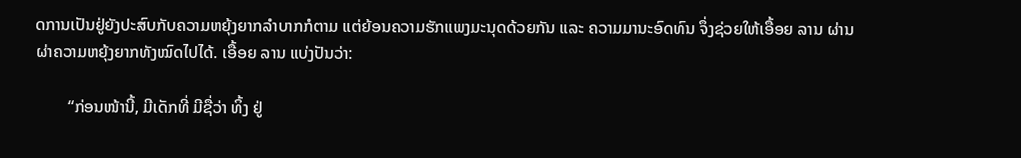ດການເປັນຢູ່ຍັງປະສົບກັບຄວາມຫຍຸ້ງຍາກລຳບາກກໍຕາມ ແຕ່ຍ້ອນຄວາມຮັກແພງມະນຸດດ້ວຍກັນ ແລະ ຄວາມມານະອົດທົນ ຈຶ່ງຊ່ວຍໃຫ້ເອື້ອຍ ລານ ຜ່ານຜ່າຄວາມຫຍຸ້ງຍາກທັງໝົດໄປໄດ້. ເອື້ອຍ ລານ ແບ່ງປັນວ່າ:

        “ກ່ອນໜ້ານີ້, ມີເດັກທີ່ ມີຊື່ວ່າ ທິ້ງ ຢູ່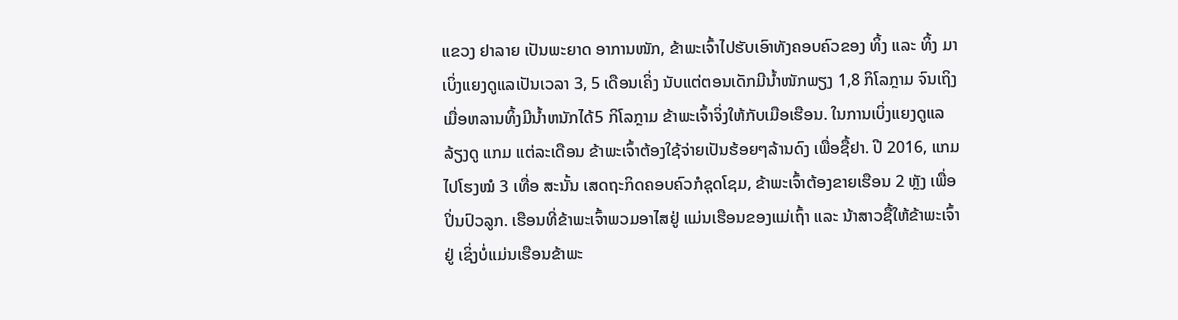ແຂວງ ຢາລາຍ ເປັນພະຍາດ ອາການໜັກ, ຂ້າພະເຈົ້າໄປຮັບເອົາທັງຄອບຄົວຂອງ ທິ້ງ ແລະ ທິ້ງ ມາເບິ່ງແຍງດູແລເປັນເວລາ 3, 5 ເດືອນເຄິ່ງ ນັບແຕ່ຕອນເດັກມີນ້ຳໜັກພຽງ 1,8 ກິໂລກຼາມ ຈົນເຖິງເມື່ອຫລານທິ້ງມີນ້ຳຫນັກໄດ້5 ກິໂລກຼາມ ຂ້າພະເຈົ້າຈິ່ງໃຫ້ກັບເມືອເຮືອນ. ໃນການເບິ່ງແຍງດູແລລ້ຽງດູ ແກມ ແຕ່ລະເດືອນ ຂ້າພະເຈົ້າຕ້ອງໃຊ້ຈ່າຍເປັນຮ້ອຍໆລ້ານດົງ ເພື່ອຊື້ຢາ. ປີ 2016, ແກມ ໄປໂຮງໝໍ 3 ເທື່ອ ສະນັ້ນ ເສດຖະກິດຄອບຄົວກໍຊຸດໂຊມ, ຂ້າພະເຈົ້າຕ້ອງຂາຍເຮືອນ 2 ຫຼັງ ເພື່ອປິ່ນປົວລູກ. ເຮືອນທີ່ຂ້າພະເຈົ້າພວມອາໄສຢູ່ ແມ່ນເຮືອນຂອງແມ່ເຖົ້າ ແລະ ນ້າສາວຊື້ໃຫ້ຂ້າພະເຈົ້າຢູ່ ເຊິ່ງບໍ່ແມ່ນເຮືອນຂ້າພະ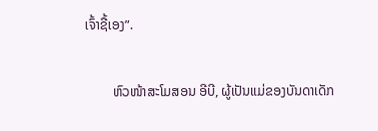ເຈົ້າຊື້ເອງ”.

        ຫົວໜ້າສະໂມສອນ ອີບີ, ຜູ້ເປັນແມ່ຂອງບັນດາເດັກ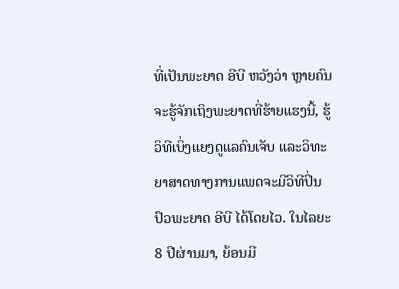ທີ່ເປັນພະຍາດ ອີບີ ຫວັງວ່າ ຫຼາຍຄົນຈະຮູ້ຈັກເຖິງພະຍາດທີ່ຮ້າຍແຮງນີ້, ຮູ້ວິທີເບິ່ງແຍງດູແລຄົນເຈັບ ແລະວິທະຍາສາດທາງການແພດຈະມີວິທີປິ່ນປົວພະຍາດ ອີບີ ໄດ້ໂດຍໄວ. ໃນໄລຍະ 8 ປີຜ່ານມາ, ຍ້ອນມີ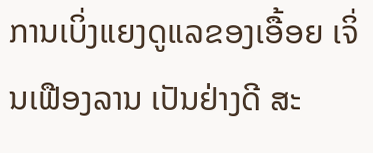ການເບິ່ງແຍງດູແລຂອງເອື້ອຍ ເຈິ່ນເຟືອງລານ ເປັນຢ່າງດີ ສະ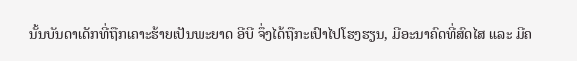ນັ້ນບັນດາເດັກທີ່ຖືກເຄາະຮ້າຍເປັນພະຍາດ ອີບີ ຈຶ່ງໄດ້ຖືກະເປົາໄປໂຮງຮຽນ, ມີອະນາຄົດທີ່ສົດໄສ ແລະ ມີຄ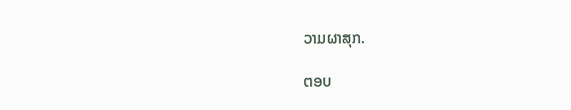ວາມຜາສຸກ.

ຕອບ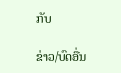ກັບ

ຂ່າວ/ບົດອື່ນ